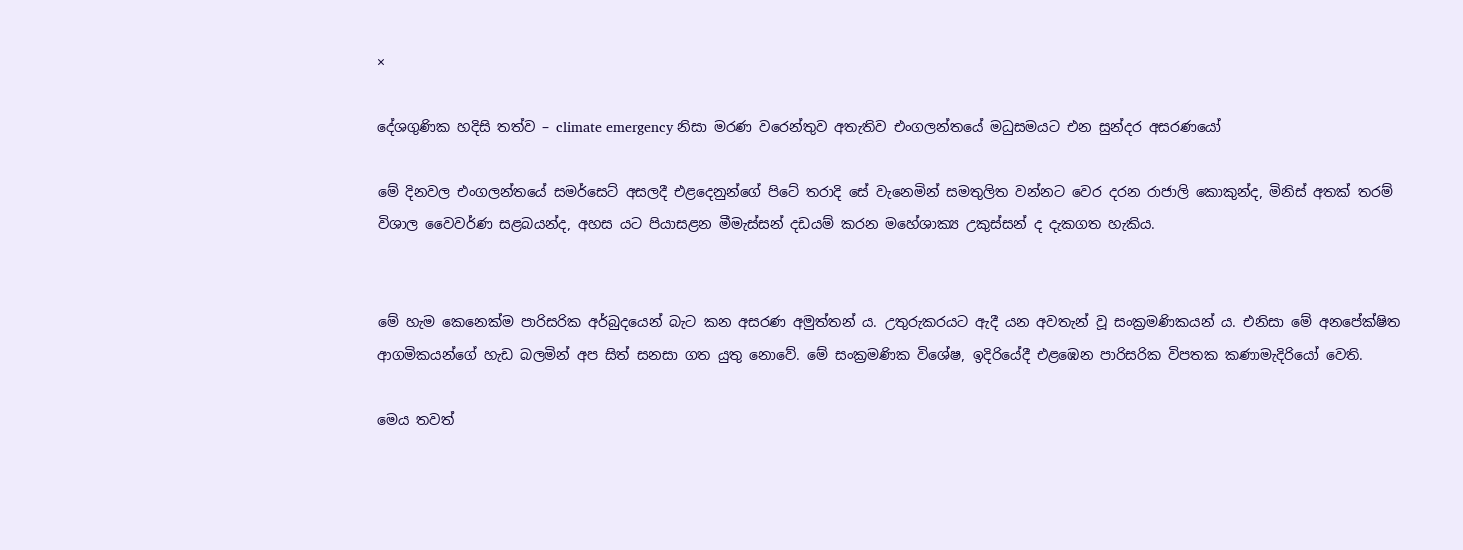×

දේශගුණික හදිසි තත්ව – climate emergency නිසා මරණ වරෙන්තුව අතැතිව එංගලන්තයේ මධුසමයට එන සුන්දර අසරණයෝ

මේ දිනවල එංගලන්තයේ සමර්සෙට් අසලදී එළදෙනුන්ගේ පිටේ තරාදි සේ වැනෙමින් සමතුලිත වන්නට වෙර දරන රාජාලි කොකුන්ද, මිනිස් අතක් තරම් විශාල වෛවර්ණ සළබයන්ද, අහස යට පියාසළන මීමැස්සන් දඩයම් කරන මහේශාක්‍ය උකුස්සන් ද දැකගත හැකිය.


මේ හැම කෙනෙක්ම පාරිසරික අර්බුදයෙන් බැට කන අසරණ අමුත්තන් ය. උතුරුකරයට ඇදී යන අවතැන් වූ සංක්‍රමණිකයන් ය. එනිසා මේ අනපේක්ෂිත ආගමිකයන්ගේ හැඩ බලමින් අප සිත් සනසා ගත යුතු නොවේ. මේ සංක්‍රමණික විශේෂ, ඉදිරියේදී එළඹෙන පාරිසරික විපතක කණාමැදිරියෝ වෙති.

මෙය තවත්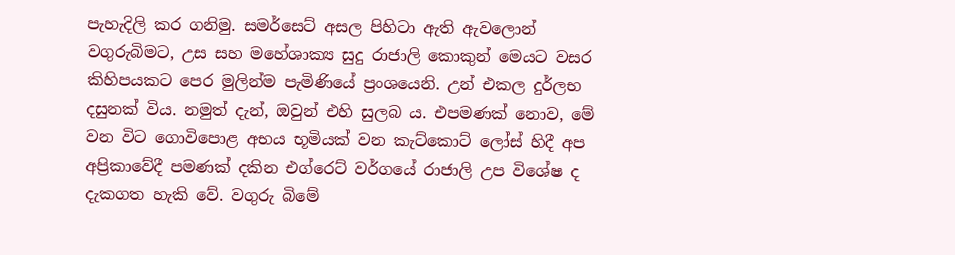පැහැදිලි කර ගනිමු. සමර්සෙට් අසල පිහිටා ඇති ඇවලොන් වගුරුබිමට, උස සහ මහේශාක්‍ය සුදු රාජාලි කොකුන් මෙයට වසර කිහිපයකට පෙර මුලින්ම පැමිණියේ ප්‍රංශයෙනි. උන් එකල දුර්ලභ දසුනක් විය. නමුත් දැන්, ඔවුන් එහි සුලබ ය. එපමණක් නොව, මේ වන විට ගොවිපොළ අභය භූමියක් වන කැට්කොට් ලෝස් හිදී අප අප්‍රිකාවේදී පමණක් දකින එග්රෙට් වර්ගයේ රාජාලි උප විශේෂ ද දැකගත හැකි වේ. වගුරු බිමේ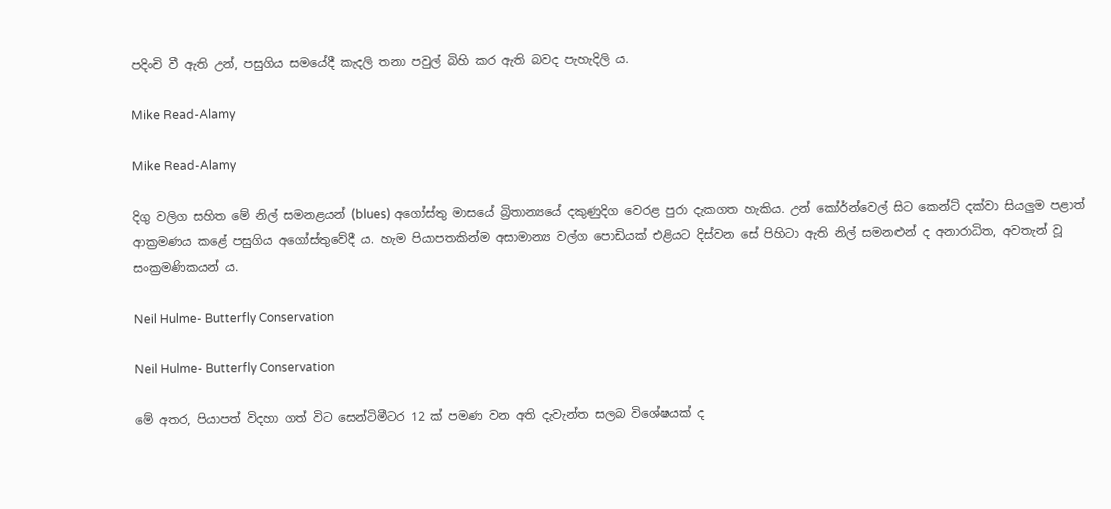පදිංචි වී ඇති උන්, පසුගිය සමයේදී කැදලි තනා පවුල් බිහි කර ඇති බවද පැහැදිලි ය.

Mike Read-Alamy

Mike Read-Alamy

දිගු වලිග සහිත මේ නිල් සමනළයන් (blues) අගෝස්තු මාසයේ බ්‍රිතාන්‍යයේ දකුණුදිග වෙරළ පුරා දැකගත හැකිය. උන් කෝර්න්වෙල් සිට කෙන්ට් දක්වා සියලුම පළාත් ආක්‍රමණය කළේ පසුගිය අගෝස්තුවේදී ය. හැම පියාපතකින්ම අසාමාන්‍ය වල්ග පොඩියක් එළියට දිස්වන සේ පිහිටා ඇති නිල් සමනළුන් ද අනාරාධිත, අවතැන් වූ සංක්‍රමණිකයන් ය.

Neil Hulme- Butterfly Conservation

Neil Hulme- Butterfly Conservation

මේ අතර, පියාපත් විදහා ගත් විට සෙන්ටිමීටර 12 ක් පමණ වන අති දැවැන්ත සලබ විශේෂයක් ද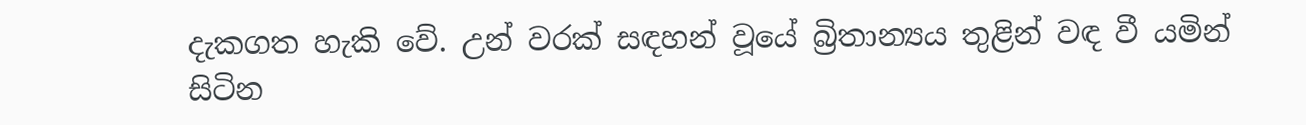දැකගත හැකි වේ. උන් වරක් සඳහන් වූයේ බ්‍රිතාන්‍යය තුළින් වඳ වී යමින් සිටින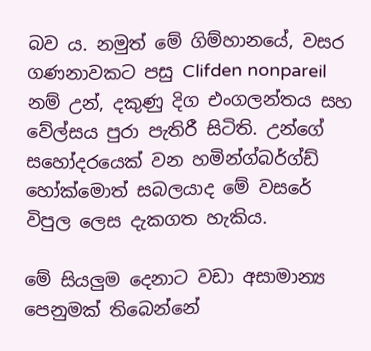බව ය. නමුත් මේ ගිම්හානයේ, වසර ගණනාවකට පසු Clifden nonpareil නම් උන්, දකුණු දිග එංගලන්තය සහ වේල්සය පුරා පැතිරී සිටිති. උන්ගේ සහෝදරයෙක් වන හමින්ග්බර්ග්ඩ් හෝක්මොත් සබලයාද මේ වසරේ විපුල ලෙස දැකගත හැකිය.

මේ සියලුම දෙනාට වඩා අසාමාන්‍ය පෙනුමක් තිබෙන්නේ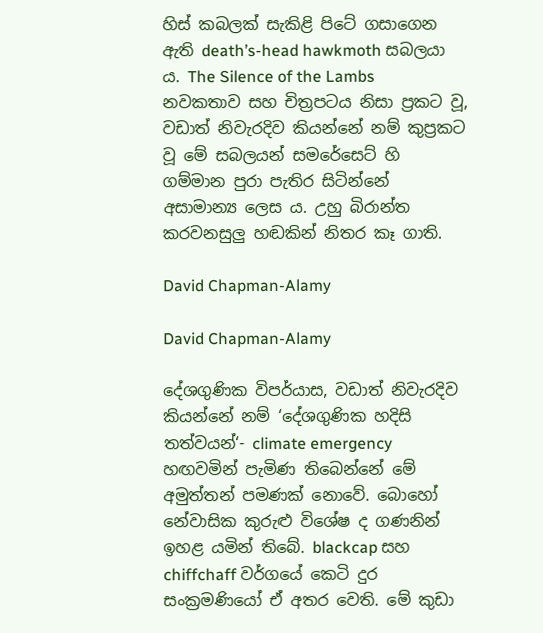හිස් කබලක් සැකිළි පිටේ ගසාගෙන ඇති death’s-head hawkmoth සබලයා ය. The Silence of the Lambs නවකතාව සහ චිත්‍රපටය නිසා ප්‍රකට වූ, වඩාත් නිවැරදිව කියන්නේ නම් කුප්‍රකට වූ මේ සබලයන් සමරේසෙට් හි ගම්මාන පුරා පැතිර සිටින්නේ අසාමාන්‍ය ලෙස ය. උහු බිරාන්ත කරවනසුලු හඬකින් නිතර කෑ ගාති.

David Chapman-Alamy

David Chapman-Alamy

දේශගුණික විපර්යාස, වඩාත් නිවැරදිව කියන්නේ නම් ‘දේශගුණික හදිසි තත්වයන්‘- climate emergency හඟවමින් පැමිණ තිබෙන්නේ මේ අමුත්තන් පමණක් නොවේ. බොහෝ නේවාසික කුරුළු විශේෂ ද ගණනින් ඉහළ යමින් තිබේ. blackcap සහ chiffchaff වර්ගයේ කෙටි දුර සංක්‍රමණියෝ ඒ අතර වෙති. මේ කුඩා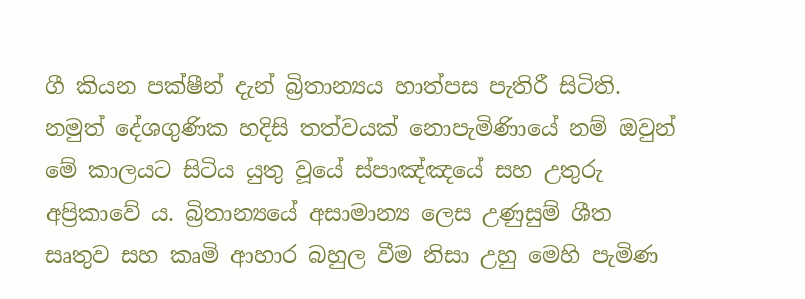ගී කියන පක්ෂීන් දැන් බ්‍රිතාන්‍යය හාත්පස පැතිරී සිටිති. නමුත් දේශගුණික හදිසි තත්වයක් නොපැමිණිායේ නම් ඔවුන් මේ කාලයට සිටිය යුතු වූයේ ස්පාඤ්ඤයේ සහ උතුරු අප්‍රිකාවේ ය. බ්‍රිතාන්‍යයේ අසාමාන්‍ය ලෙස උණුසුම් ශීත සෘතුව සහ කෘමි ආහාර බහුල වීම නිසා උහු මෙහි පැමිණ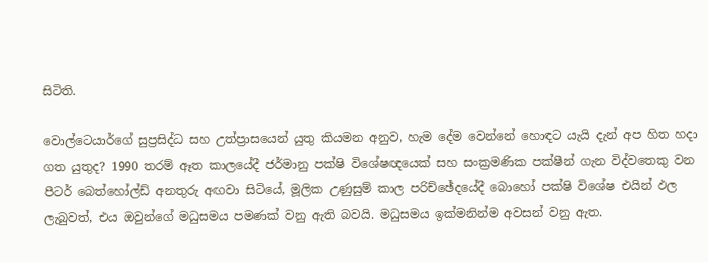සිටිති.

වොල්ටෙයාර්ගේ සුප්‍රසිද්ධ සහ උත්ප්‍රාසයෙන් යුතු කියමන අනුව, හැම දේම වෙන්නේ හොඳට යැයි දැන් අප හිත හදා ගත යුතුද? 1990 තරම් ඈත කාලයේදී ජර්මානු පක්ෂි විශේෂඥයෙක් සහ සංක්‍රමණික පක්ෂීන් ගැන විද්වතෙකු වන පීටර් බෙත්හෝල්ඩ් අනතුරු අඟවා සිටියේ, මූලික උණුසුම් කාල පරිච්ඡේදයේදී බොහෝ පක්ෂි විශේෂ එයින් ඵල ලැබුවත්, එය ඔවුන්ගේ මධුසමය පමණක් වනු ඇති බවයි. මධුසමය ඉක්මනින්ම අවසන් වනු ඇත.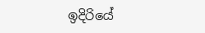ඉදිරියේ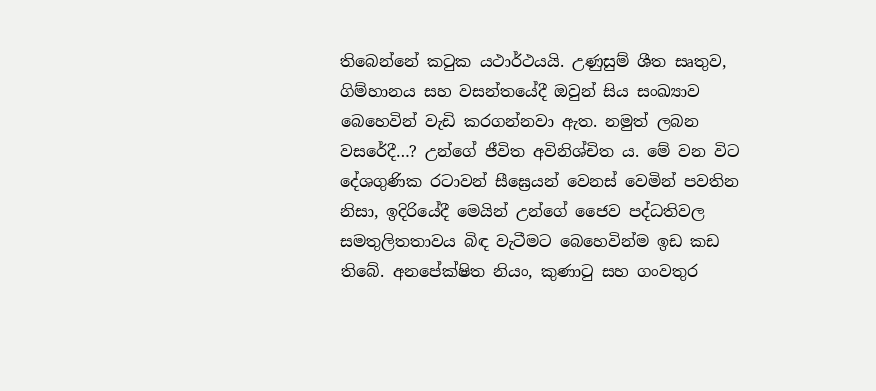තිබෙන්නේ කටුක යථාර්ථයයි. උණුසුම් ශීත සෘතුව, ගිම්හානය සහ වසන්තයේදී ඔවුන් සිය සංඛ්‍යාව බෙහෙවින් වැඩි කරගන්නවා ඇත. නමුත් ලබන වසරේදී…? උන්ගේ ජීවිත අවිනිශ්චිත ය. මේ වන විට දේශගුණික රටාවන් සීඝ්‍රෙයන් වෙනස් වෙමින් පවතින නිසා, ඉදිරියේදී මෙයින් උන්ගේ ජෛව පද්ධතිවල සමතුලිතතාවය බිඳ වැටීමට බෙහෙවින්ම ඉඩ කඩ තිබේ. අනපේක්ෂිත නියං, කුණාටු සහ ගංවතුර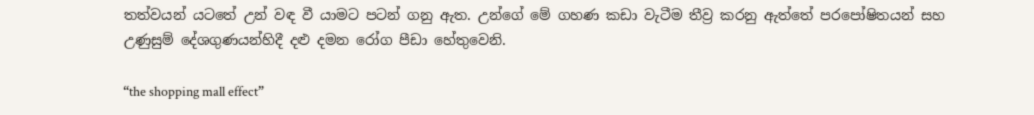තත්වයන් යටතේ උන් වඳ වී යාමට පටන් ගනු ඇත. උන්ගේ මේ ගහණ කඩා වැටීම තීව්‍ර කරනු ඇත්තේ පරපෝෂිතයන් සහ උණුසුම් දේශගුණයන්හිදී දළු දමන රෝග පීඩා හේතුවෙනි.

“the shopping mall effect”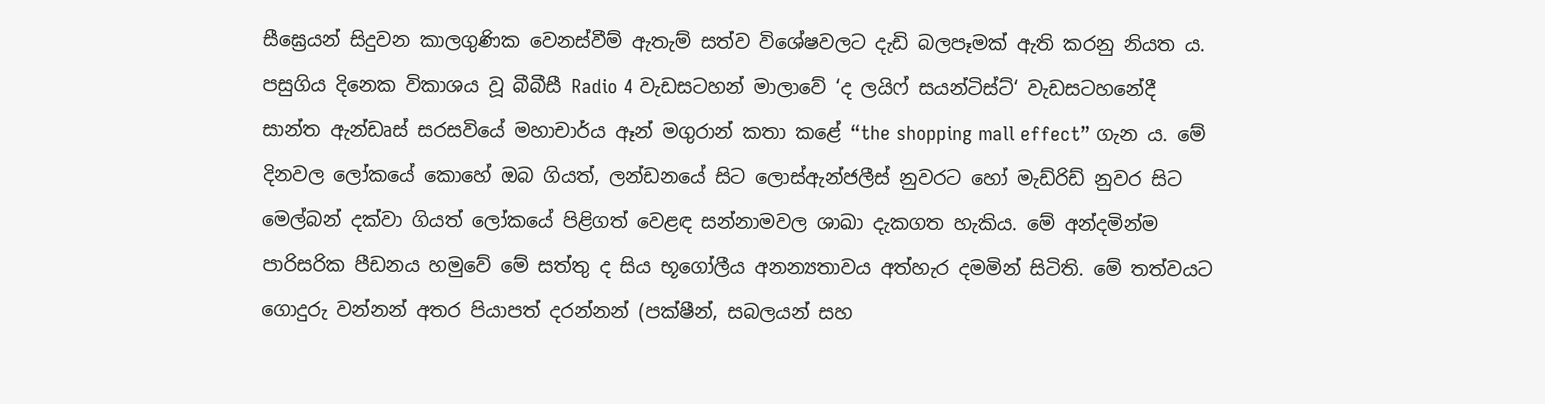සීඝ්‍රෙයන් සිදුවන කාලගුණික වෙනස්වීම් ඇතැම් සත්ව විශේෂවලට දැඩි බලපෑමක් ඇති කරනු නියත ය. පසුගිය දිනෙක විකාශය වූ බීබීසී Radio 4 වැඩසටහන් මාලාවේ ‘ද ලයිෆ් සයන්ටිස්ට්‘ වැඩසටහනේදී සාන්ත ඇන්ඩෘස් සරසවියේ මහාචාර්ය ඈන් මගුරාන් කතා කළේ “the shopping mall effect” ගැන ය. මේ දිනවල ලෝකයේ කොහේ ඔබ ගියත්, ලන්ඩනයේ සිට ලොස්ඇන්ජලීස් නුවරට හෝ මැඩ්රිඩ් නුවර සිට මෙල්බන් දක්වා ගියත් ලෝකයේ පිළිගත් වෙළඳ සන්නාමවල ශාඛා දැකගත හැකිය. මේ අන්දමින්ම පාරිසරික පීඩනය හමුවේ මේ සත්තු ද සිය භූගෝලීය අනන්‍යතාවය අත්හැර දමමින් සිටිති. මේ තත්වයට ගොදුරු වන්නන් අතර පියාපත් දරන්නන් (පක්ෂීන්, සබලයන් සහ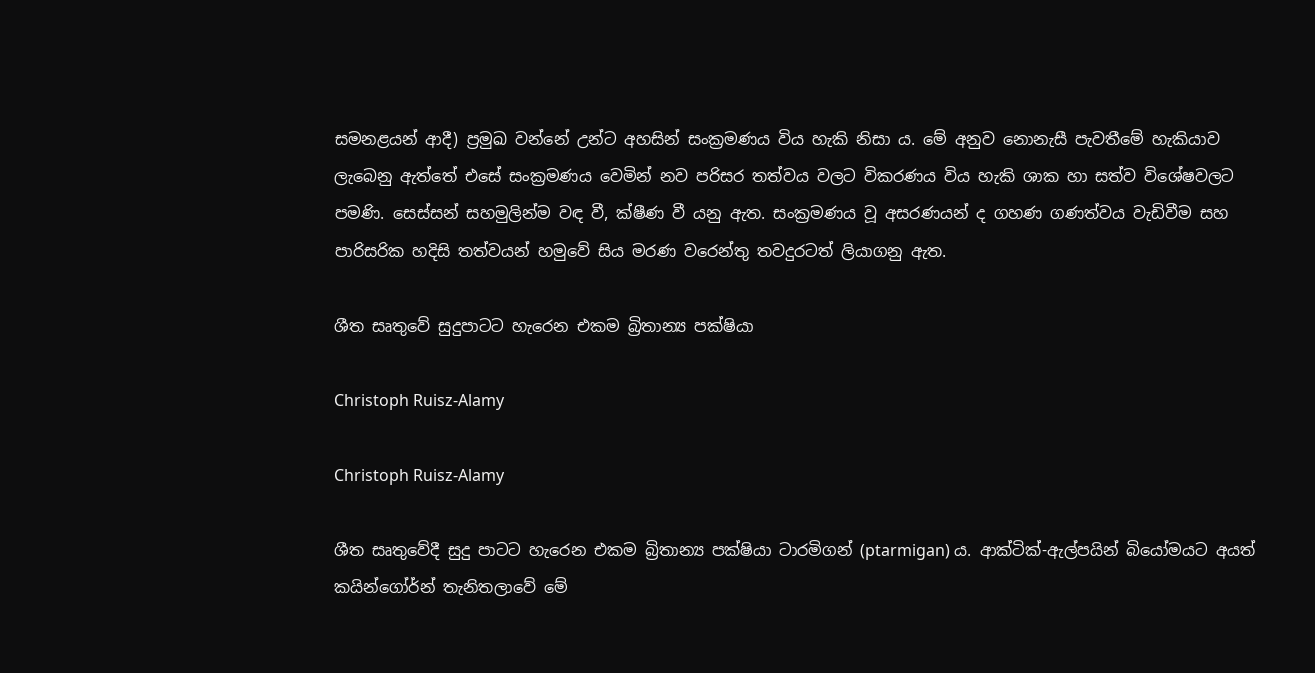සමනළයන් ආදී) ප්‍රමුඛ වන්නේ උන්ට අහසින් සංක්‍රමණය විය හැකි නිසා ය. මේ අනුව නොනැසී පැවතීමේ හැකියාව ලැබෙනු ඇත්තේ එසේ සංක්‍රමණය වෙමින් නව පරිසර තත්වය වලට විකරණය විය හැකි ශාක හා සත්ව විශේෂවලට පමණි. සෙස්සන් සහමුලින්ම වඳ වී, ක්ෂීණ වී යනු ඇත. සංක්‍රමණය වූ අසරණයන් ද ගහණ ගණත්වය වැඩිවීම සහ පාරිසරික හදිසි තත්වයන් හමුවේ සිය මරණ වරෙන්තු තවදුරටත් ලියාගනු ඇත.

ශීත සෘතුවේ සුදුපාටට හැරෙන එකම බ්‍රිතාන්‍ය පක්ෂියා

Christoph Ruisz-Alamy

Christoph Ruisz-Alamy

ශීත සෘතුවේදී සුදු පාටට හැරෙන එකම බ්‍රිතාන්‍ය පක්ෂියා ටාරමිගන් (ptarmigan) ය. ආක්ටික්-ඇල්පයින් බියෝමයට අයත් කයින්ගෝර්න් තැනිතලාවේ මේ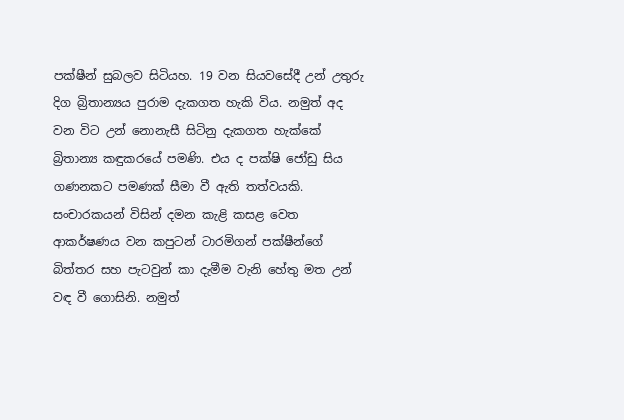පක්ෂීන් සුබලව සිටියහ. 19 වන සියවසේදී උන් උතුරු දිග බ්‍රිතාන්‍යය පුරාම දැකගත හැකි විය. නමුත් අද වන විට උන් නොනැසී සිටිනු දැකගත හැක්කේ බ්‍රිතාන්‍ය කඳුකරයේ පමණි. එය ද පක්ෂි ජෝඩු සිය ගණනකට පමණක් සීමා වී ඇති තත්වයකි. සංචාරකයන් විසින් දමන කැළි කසළ වෙත ආකර්ෂණය වන කපුටන් ටාරමිගන් පක්ෂීන්ගේ බිත්තර සහ පැටවුන් කා දැමීම වැනි හේතු මත උන් වඳ වී ගොසිනි. නමුත්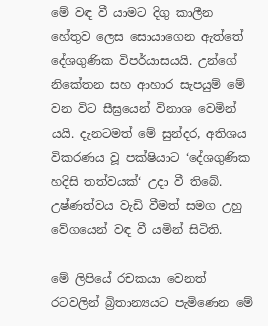මේ වඳ වී යාමට දිගු කාලීන හේතුව ලෙස සොයාගෙන ඇත්තේ දේශගුණික විපර්යාසයයි. උන්ගේ නිකේතන සහ ආහාර සැපයුම් මේ වන විට සීඝ්‍රයෙන් විනාශ වෙමින් යයි. දැනටමත් මේ සුන්දර, අතිශය විකරණය වූ පක්ෂියාට ‘දේශගුණික හදිසි තත්වයක්‘ උදා වී තිබේ. උෂ්ණත්වය වැඩි වීමත් සමග උහු වේගයෙන් වඳ වී යමින් සිටිති.

මේ ලිපියේ රචකයා වෙනත් රටවලින් බ්‍රිතාන්‍යයට පැමිණෙන මේ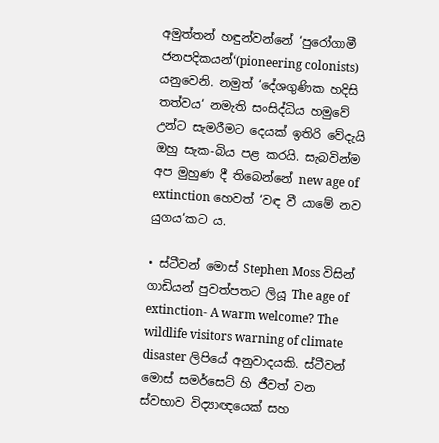අමුත්තන් හඳුන්වන්නේ ‘පුරෝගාමී ජනපදිකයන්‘(pioneering colonists) යනුවෙනි. නමුත් ‘දේශගුණික හදිසි තත්වය‘ නමැති සංසිද්ධිය හමුවේ උන්ට සැමරීමට දෙයක් ඉතිරි වේදැයි ඔහු සැක-බිය පළ කරයි. සැබවින්ම අප මුහුණ දී තිබෙන්නේ new age of extinction හෙවත් ‘වඳ වී යාමේ නව යුගය‘කට ය.

• ස්ටීවන් මොස් Stephen Moss විසින් ගාඩියන් පුවත්පතට ලියූ The age of extinction- A warm welcome? The wildlife visitors warning of climate disaster ලිපියේ අනුවාදයකි. ස්ටීවන් මොස් සමර්සෙට් හි ජීවත් වන ස්වභාව විද්‍යාඥයෙක් සහ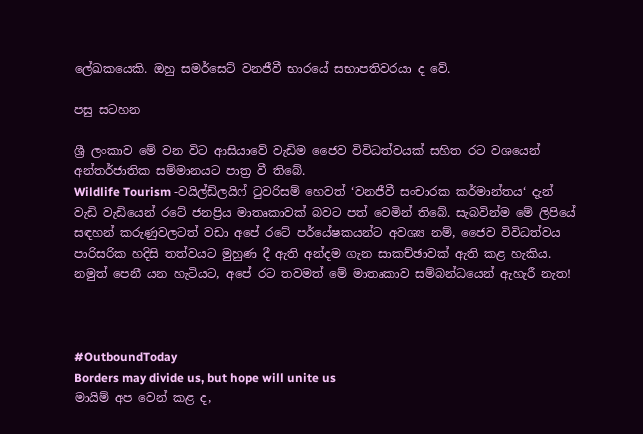ලේඛකයෙකි. ඔහු සමර්සෙට් වනජීවී භාරයේ සභාපතිවරයා ද වේ.

පසු සටහන

ශ්‍රී ලංකාව මේ වන විට ආසියාවේ වැඩිම ජෛව විවිධත්වයක් සහිත රට වශයෙන් අන්තර්ජාතික සම්මානයට පාත්‍ර වී තිබේ.
Wildlife Tourism -වයිල්ඩ්ලයිෆ් ටුවරිසම් හෙවත් ‘වනජීවී සංචාරක කර්මාන්තය‘ දැන් වැඩි වැඩියෙන් රටේ ජනප්‍රිය මාතෘකාවක් බවට පත් වෙමින් තිබේ. සැබවින්ම මේ ලිපියේ සඳහන් කරුණුවලටත් වඩා අපේ රටේ පර්යේෂකයන්ට අවශ්‍ය නම්, ජෛව විවිධත්වය පාරිසරික හදිසි තත්වයට මුහුණ දී ඇති අන්දම ගැන සාකච්ඡාවක් ඇති කළ හැකිය. නමුත් පෙනී යන හැටියට, අපේ රට තවමත් මේ මාතෘකාව සම්බන්ධයෙන් ඇහැරී නැත!



#OutboundToday
Borders may divide us, but hope will unite us
මායිම් අප වෙන් කළ ද,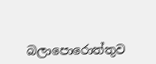බලාපොරොත්තුව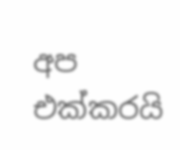අප එක්කරයි